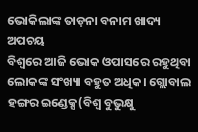ଭୋକିଲାଙ୍କ ତାଡ଼ନା ବନାମ ଖାଦ୍ୟ ଅପଚୟ
ବିଶ୍ୱରେ ଆଜି ଭୋକ ଓପାସରେ ରହୁଥିବା ଲୋକଙ୍କ ସଂଖ୍ୟା ବହୁତ ଅଧିକ। ଗ୍ଲୋବାଲ ହଙ୍ଗର ଇଣ୍ଡେକ୍ସ(ବିଶ୍ୱ ବୁଭୁକ୍ଷୁ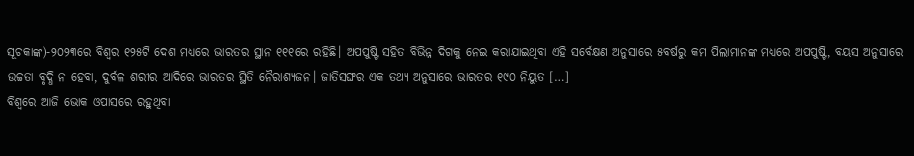ସୂଚକାଙ୍କ)-୨୦୨୩ରେ ବିଶ୍ୱର ୧୨୫ଟି ଦେଶ ମଧ୍ୟରେ ଭାରତର ସ୍ଥାନ ୧୧୧ରେ ରହିଛି। ଅପପୁଷ୍ଟି ସହିତ ବିଭିନ୍ନ ଦିଗକୁ ନେଇ କରାଯାଇଥିବା ଏହି ସର୍ବେକ୍ଷଣ ଅନୁସାରେ ୫ବର୍ଷରୁ କମ ପିଲାମାନଙ୍କ ମଧ୍ୟରେ ଅପପୁଷ୍ଟି, ବୟସ ଅନୁସାରେ ଉଚ୍ଚତା ବୃଦ୍ଧି ନ ହେବା, ଦୁର୍ବଳ ଶରୀର ଆଦିରେ ଭାରତର ସ୍ଥିତି ନୈରାଶ୍ୟଜନ। ଜାତିସଙ୍ଘର ଏକ ତଥ୍ୟ ଅନୁସାରେ ଭାରତର ୧୯୦ ନିୟୁତ […]
ବିଶ୍ୱରେ ଆଜି ଭୋକ ଓପାସରେ ରହୁଥିବା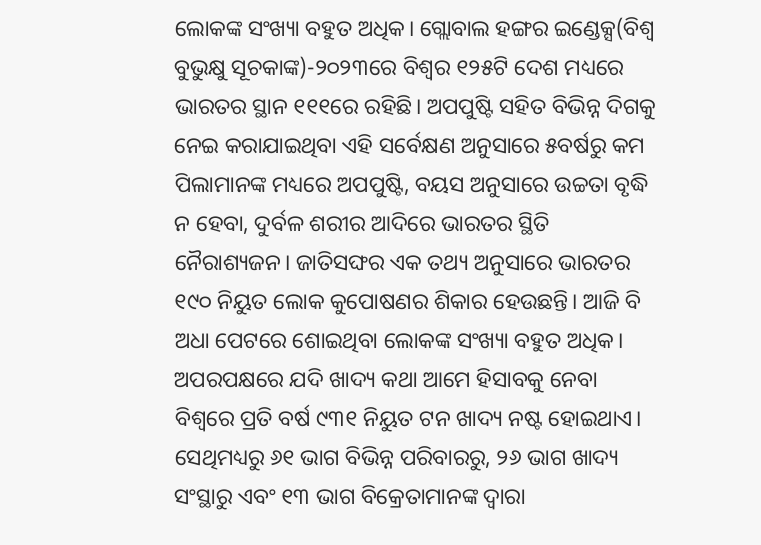ଲୋକଙ୍କ ସଂଖ୍ୟା ବହୁତ ଅଧିକ। ଗ୍ଲୋବାଲ ହଙ୍ଗର ଇଣ୍ଡେକ୍ସ(ବିଶ୍ୱ ବୁଭୁକ୍ଷୁ ସୂଚକାଙ୍କ)-୨୦୨୩ରେ ବିଶ୍ୱର ୧୨୫ଟି ଦେଶ ମଧ୍ୟରେ ଭାରତର ସ୍ଥାନ ୧୧୧ରେ ରହିଛି। ଅପପୁଷ୍ଟି ସହିତ ବିଭିନ୍ନ ଦିଗକୁ ନେଇ କରାଯାଇଥିବା ଏହି ସର୍ବେକ୍ଷଣ ଅନୁସାରେ ୫ବର୍ଷରୁ କମ ପିଲାମାନଙ୍କ ମଧ୍ୟରେ ଅପପୁଷ୍ଟି, ବୟସ ଅନୁସାରେ ଉଚ୍ଚତା ବୃଦ୍ଧି ନ ହେବା, ଦୁର୍ବଳ ଶରୀର ଆଦିରେ ଭାରତର ସ୍ଥିତି ନୈରାଶ୍ୟଜନ। ଜାତିସଙ୍ଘର ଏକ ତଥ୍ୟ ଅନୁସାରେ ଭାରତର ୧୯୦ ନିୟୁତ ଲୋକ କୁପୋଷଣର ଶିକାର ହେଉଛନ୍ତି। ଆଜି ବି ଅଧା ପେଟରେ ଶୋଇଥିବା ଲୋକଙ୍କ ସଂଖ୍ୟା ବହୁତ ଅଧିକ।
ଅପରପକ୍ଷରେ ଯଦି ଖାଦ୍ୟ କଥା ଆମେ ହିସାବକୁ ନେବା ବିଶ୍ୱରେ ପ୍ରତି ବର୍ଷ ୯୩୧ ନିୟୁତ ଟନ ଖାଦ୍ୟ ନଷ୍ଟ ହୋଇଥାଏ। ସେଥିମଧ୍ୟରୁ ୬୧ ଭାଗ ବିଭିନ୍ନ ପରିବାରରୁ, ୨୬ ଭାଗ ଖାଦ୍ୟ ସଂସ୍ଥାରୁ ଏବଂ ୧୩ ଭାଗ ବିକ୍ରେତାମାନଙ୍କ ଦ୍ୱାରା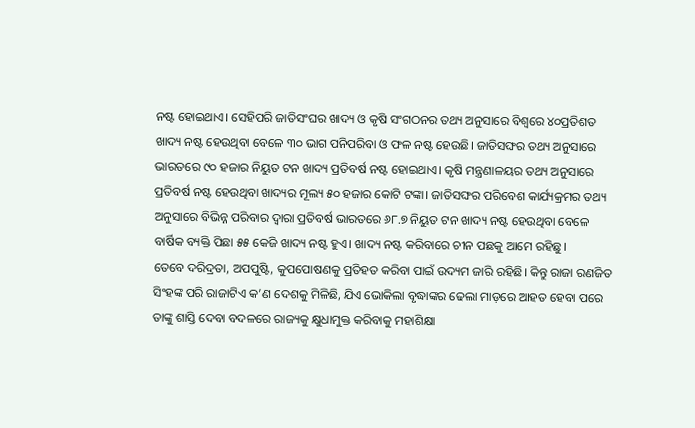ନଷ୍ଟ ହୋଇଥାଏ। ସେହିପରି ଜାତିସଂଘର ଖାଦ୍ୟ ଓ କୃଷି ସଂଗଠନର ତଥ୍ୟ ଅନୁସାରେ ବିଶ୍ୱରେ ୪୦ପ୍ରତିଶତ ଖାଦ୍ୟ ନଷ୍ଟ ହେଉଥିବା ବେଳେ ୩୦ ଭାଗ ପନିପରିବା ଓ ଫଳ ନଷ୍ଟ ହେଉଛି। ଜାତିସଙ୍ଘର ତଥ୍ୟ ଅନୁସାରେ ଭାରତରେ ୯୦ ହଜାର ନିୟୁତ ଟନ ଖାଦ୍ୟ ପ୍ରତିବର୍ଷ ନଷ୍ଟ ହୋଇଥାଏ। କୃଷି ମନ୍ତ୍ରଣାଳୟର ତଥ୍ୟ ଅନୁସାରେ ପ୍ରତିବର୍ଷ ନଷ୍ଟ ହେଉଥିବା ଖାଦ୍ୟର ମୂଲ୍ୟ ୫୦ ହଜାର କୋଟି ଟଙ୍କା। ଜାତିସଙ୍ଘର ପରିବେଶ କାର୍ଯ୍ୟକ୍ରମର ତଥ୍ୟ ଅନୁସାରେ ବିଭିନ୍ନ ପରିବାର ଦ୍ୱାରା ପ୍ରତିବର୍ଷ ଭାରତରେ ୬୮.୭ ନିୟୁତ ଟନ ଖାଦ୍ୟ ନଷ୍ଟ ହେଉଥିବା ବେଳେ ବାର୍ଷିକ ବ୍ୟକ୍ତି ପିଛା ୫୫ କେଜି ଖାଦ୍ୟ ନଷ୍ଟ ହୁଏ। ଖାଦ୍ୟ ନଷ୍ଟ କରିବାରେ ଚୀନ ପଛକୁ ଆମେ ରହିଛୁ।
ତେବେ ଦରିଦ୍ରତା, ଅପପୁଷ୍ଟି, କୁପପୋଷଣକୁ ପ୍ରତିହତ କରିବା ପାଇଁ ଉଦ୍ୟମ ଜାରି ରହିଛି। କିନ୍ତୁ ରାଜା ରଣଜିତ ସିଂହଙ୍କ ପରି ରାଜାଟିଏ କ’ଣ ଦେଶକୁ ମିଳିଛି, ଯିଏ ଭୋକିଲା ବୃଦ୍ଧାଙ୍କର ଢେଲା ମାଡ଼ରେ ଆହତ ହେବା ପରେ ତାଙ୍କୁ ଶାସ୍ତି ଦେବା ବଦଳରେ ରାଜ୍ୟକୁ କ୍ଷୁଧାମୁକ୍ତ କରିବାକୁ ମହାଶିକ୍ଷା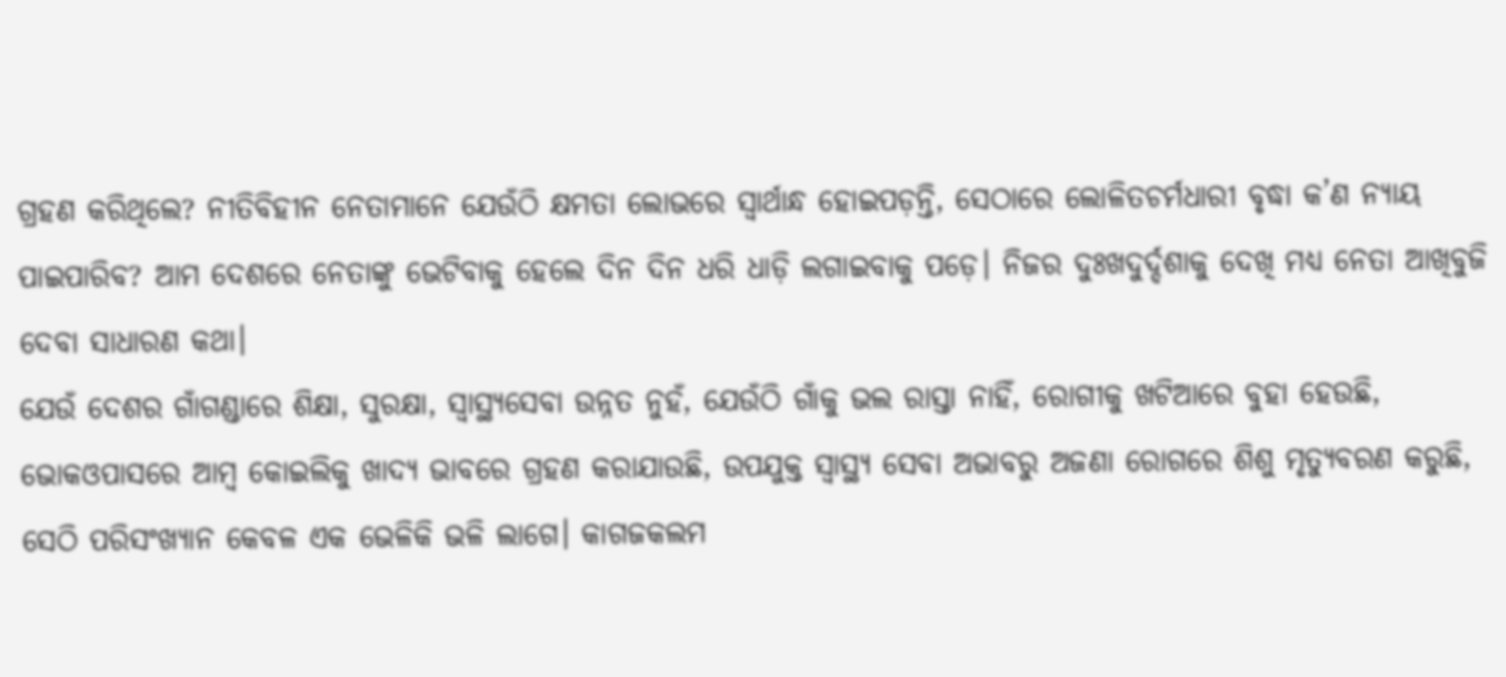ଗ୍ରହଣ କରିଥିଲେ? ନୀତିବିହୀନ ନେତାମାନେ ଯେଉଁଠି କ୍ଷମତା ଲୋଭରେ ସ୍ୱାର୍ଥାନ୍ଧ ହୋଇପଡ଼ନ୍ତି, ସେଠାରେ ଲୋଳିତଚର୍ମଧାରୀ ବୃଦ୍ଧା କ’ଣ ନ୍ୟାୟ ପାଇପାରିବ? ଆମ ଦେଶରେ ନେତାଙ୍କୁ ଭେଟିବାକୁ ହେଲେ ଦିନ ଦିନ ଧରି ଧାଡ଼ି ଲଗାଇବାକୁ ପଡ଼େ। ନିଜର ଦୁଃଖଦୁର୍ଦ୍ଦଶାକୁ ଦେଖି ମଧ୍ୟ ନେତା ଆଖିବୁଜି ଦେବା ସାଧାରଣ କଥା।
ଯେଉଁ ଦେଶର ଗାଁଗଣ୍ଡାରେ ଶିକ୍ଷା, ସୁରକ୍ଷା, ସ୍ୱାସ୍ଥ୍ୟସେବା ଉନ୍ନତ ନୁହଁ, ଯେଉଁଠି ଗାଁକୁ ଭଲ ରାସ୍ତା ନାହିଁ, ରୋଗୀକୁ ଖଟିଆରେ ବୁହା ହେଉଛି, ଭୋକଓପାସରେ ଆମ୍ବ କୋଇଲିକୁ ଖାଦ୍ୟ ଭାବରେ ଗ୍ରହଣ କରାଯାଉଛି, ଉପଯୁକ୍ତ ସ୍ୱାସ୍ଥ୍ୟ ସେବା ଅଭାବରୁ ଅଜଣା ରୋଗରେ ଶିଶୁ ମୃତ୍ୟୁବରଣ କରୁଛି, ସେଠି ପରିସଂଖ୍ୟାନ କେବଳ ଏକ ଭେଳିକି ଭଳି ଲାଗେ। କାଗଜକଲମ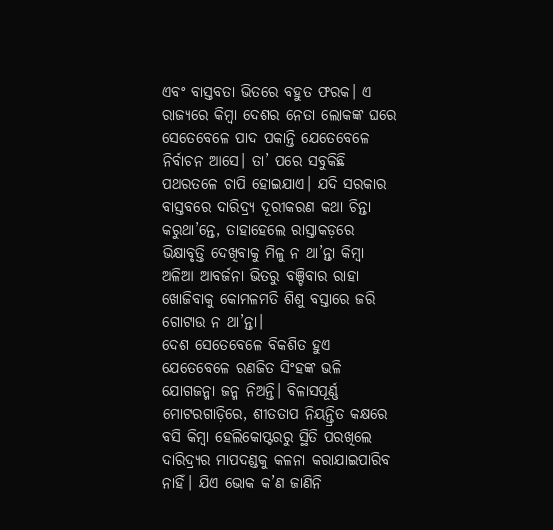ଏବଂ ବାସ୍ତବତା ଭିତରେ ବହୁତ ଫରକ। ଏ ରାଜ୍ୟରେ କିମ୍ବା ଦେଶର ନେତା ଲୋକଙ୍କ ଘରେ ସେତେବେଳେ ପାଦ ପକାନ୍ତି ଯେତେବେଳେ ନିର୍ବାଚନ ଆସେ। ତା’ ପରେ ସବୁକିଛି ପଥରତଳେ ଚାପି ହୋଇଯାଏ। ଯଦି ସରକାର ବାସ୍ତବରେ ଦାରିଦ୍ର୍ୟ ଦୂରୀକରଣ କଥା ଚିନ୍ତା କରୁଥା’ନ୍ତେ, ତାହାହେଲେ ରାସ୍ତାକଡ଼ରେ ଭିକ୍ଷାବୃତ୍ତି ଦେଖିବାକୁ ମିଳୁ ନ ଥା’ନ୍ତା କିମ୍ବା ଅଳିଆ ଆବର୍ଜନା ଭିତରୁ ବଞ୍ଚିବାର ରାହା ଖୋଜିବାକୁ କୋମଳମତି ଶିଶୁ ବସ୍ତାରେ ଜରି ଗୋଟାଉ ନ ଥା’ନ୍ତା।
ଦେଶ ସେତେବେଳେ ବିକଶିତ ହୁଏ ଯେତେବେଳେ ରଣଜିତ ସିଂହଙ୍କ ଭଳି ଯୋଗଜନ୍ମା ଜନ୍ମ ନିଅନ୍ତି। ବିଳାସପୂର୍ଣ୍ଣ ମୋଟରଗାଡ଼ିରେ, ଶୀତତାପ ନିୟନ୍ତ୍ରିତ କକ୍ଷରେ ବସି କିମ୍ବା ହେଲିକୋପ୍ଟରରୁ ସ୍ଥିତି ପରଖିଲେ ଦାରିଦ୍ର୍ୟର ମାପଦଣ୍ଡକୁ କଳନା କରାଯାଇପାରିବ ନାହିଁ। ଯିଏ ଭୋକ କ’ଣ ଜାଣିନି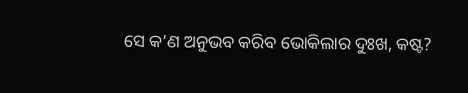ସେ କ’ଣ ଅନୁଭବ କରିବ ଭୋକିଲାର ଦୁଃଖ, କଷ୍ଟ?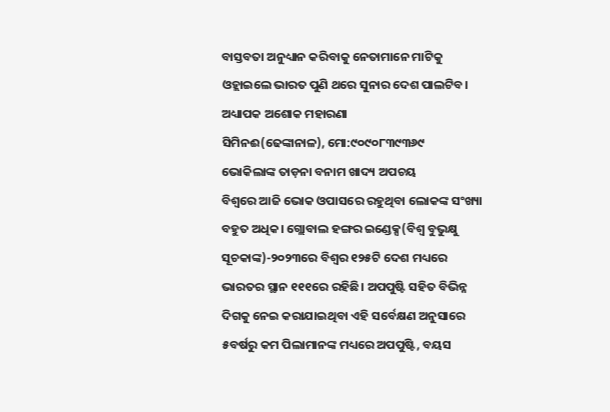ବାସ୍ତବତା ଅନୁଧ୍ୟାନ କରିବାକୁ ନେତାମାନେ ମାଟିକୁ ଓହ୍ଲାଇଲେ ଭାରତ ପୁଣି ଥରେ ସୁନାର ଦେଶ ପାଲଟିବ।
ଅଧ୍ୟାପକ ଅଶୋକ ମହାରଣା
ସିମିନଈ(ଢେଙ୍କାନାଳ), ମୋ:୯୦୯୦୮୩୯୩୬୯
ଭୋକିଲାଙ୍କ ତାଡ଼ନା ବନାମ ଖାଦ୍ୟ ଅପଚୟ
ବିଶ୍ୱରେ ଆଜି ଭୋକ ଓପାସରେ ରହୁଥିବା ଲୋକଙ୍କ ସଂଖ୍ୟା ବହୁତ ଅଧିକ। ଗ୍ଲୋବାଲ ହଙ୍ଗର ଇଣ୍ଡେକ୍ସ(ବିଶ୍ୱ ବୁଭୁକ୍ଷୁ ସୂଚକାଙ୍କ)-୨୦୨୩ରେ ବିଶ୍ୱର ୧୨୫ଟି ଦେଶ ମଧ୍ୟରେ ଭାରତର ସ୍ଥାନ ୧୧୧ରେ ରହିଛି। ଅପପୁଷ୍ଟି ସହିତ ବିଭିନ୍ନ ଦିଗକୁ ନେଇ କରାଯାଇଥିବା ଏହି ସର୍ବେକ୍ଷଣ ଅନୁସାରେ ୫ବର୍ଷରୁ କମ ପିଲାମାନଙ୍କ ମଧ୍ୟରେ ଅପପୁଷ୍ଟି, ବୟସ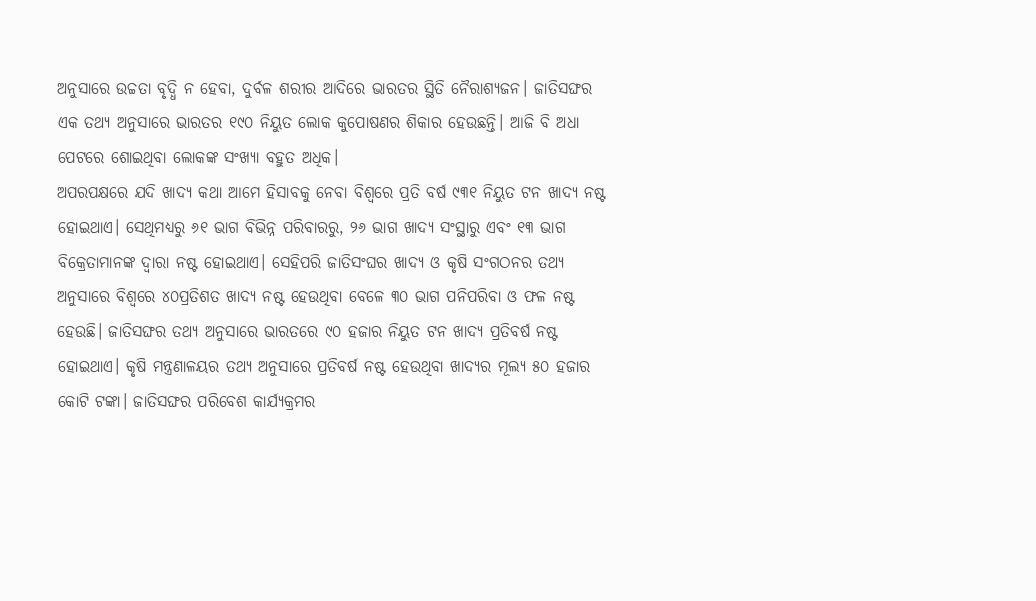ଅନୁସାରେ ଉଚ୍ଚତା ବୃଦ୍ଧି ନ ହେବା, ଦୁର୍ବଳ ଶରୀର ଆଦିରେ ଭାରତର ସ୍ଥିତି ନୈରାଶ୍ୟଜନ। ଜାତିସଙ୍ଘର ଏକ ତଥ୍ୟ ଅନୁସାରେ ଭାରତର ୧୯୦ ନିୟୁତ ଲୋକ କୁପୋଷଣର ଶିକାର ହେଉଛନ୍ତି। ଆଜି ବି ଅଧା ପେଟରେ ଶୋଇଥିବା ଲୋକଙ୍କ ସଂଖ୍ୟା ବହୁତ ଅଧିକ।
ଅପରପକ୍ଷରେ ଯଦି ଖାଦ୍ୟ କଥା ଆମେ ହିସାବକୁ ନେବା ବିଶ୍ୱରେ ପ୍ରତି ବର୍ଷ ୯୩୧ ନିୟୁତ ଟନ ଖାଦ୍ୟ ନଷ୍ଟ ହୋଇଥାଏ। ସେଥିମଧ୍ୟରୁ ୬୧ ଭାଗ ବିଭିନ୍ନ ପରିବାରରୁ, ୨୬ ଭାଗ ଖାଦ୍ୟ ସଂସ୍ଥାରୁ ଏବଂ ୧୩ ଭାଗ ବିକ୍ରେତାମାନଙ୍କ ଦ୍ୱାରା ନଷ୍ଟ ହୋଇଥାଏ। ସେହିପରି ଜାତିସଂଘର ଖାଦ୍ୟ ଓ କୃଷି ସଂଗଠନର ତଥ୍ୟ ଅନୁସାରେ ବିଶ୍ୱରେ ୪୦ପ୍ରତିଶତ ଖାଦ୍ୟ ନଷ୍ଟ ହେଉଥିବା ବେଳେ ୩୦ ଭାଗ ପନିପରିବା ଓ ଫଳ ନଷ୍ଟ ହେଉଛି। ଜାତିସଙ୍ଘର ତଥ୍ୟ ଅନୁସାରେ ଭାରତରେ ୯୦ ହଜାର ନିୟୁତ ଟନ ଖାଦ୍ୟ ପ୍ରତିବର୍ଷ ନଷ୍ଟ ହୋଇଥାଏ। କୃଷି ମନ୍ତ୍ରଣାଳୟର ତଥ୍ୟ ଅନୁସାରେ ପ୍ରତିବର୍ଷ ନଷ୍ଟ ହେଉଥିବା ଖାଦ୍ୟର ମୂଲ୍ୟ ୫୦ ହଜାର କୋଟି ଟଙ୍କା। ଜାତିସଙ୍ଘର ପରିବେଶ କାର୍ଯ୍ୟକ୍ରମର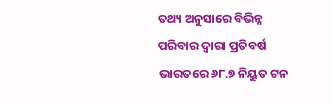ତଥ୍ୟ ଅନୁସାରେ ବିଭିନ୍ନ ପରିବାର ଦ୍ୱାରା ପ୍ରତିବର୍ଷ ଭାରତରେ ୬୮.୭ ନିୟୁତ ଟନ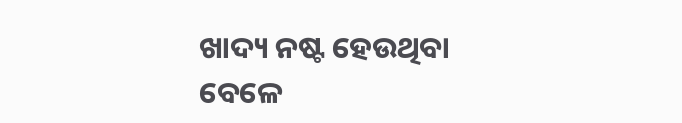ଖାଦ୍ୟ ନଷ୍ଟ ହେଉଥିବା ବେଳେ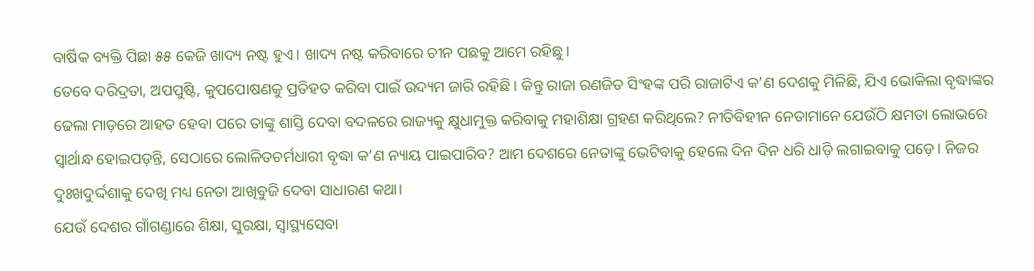ବାର୍ଷିକ ବ୍ୟକ୍ତି ପିଛା ୫୫ କେଜି ଖାଦ୍ୟ ନଷ୍ଟ ହୁଏ। ଖାଦ୍ୟ ନଷ୍ଟ କରିବାରେ ଚୀନ ପଛକୁ ଆମେ ରହିଛୁ।
ତେବେ ଦରିଦ୍ରତା, ଅପପୁଷ୍ଟି, କୁପପୋଷଣକୁ ପ୍ରତିହତ କରିବା ପାଇଁ ଉଦ୍ୟମ ଜାରି ରହିଛି। କିନ୍ତୁ ରାଜା ରଣଜିତ ସିଂହଙ୍କ ପରି ରାଜାଟିଏ କ’ଣ ଦେଶକୁ ମିଳିଛି, ଯିଏ ଭୋକିଲା ବୃଦ୍ଧାଙ୍କର ଢେଲା ମାଡ଼ରେ ଆହତ ହେବା ପରେ ତାଙ୍କୁ ଶାସ୍ତି ଦେବା ବଦଳରେ ରାଜ୍ୟକୁ କ୍ଷୁଧାମୁକ୍ତ କରିବାକୁ ମହାଶିକ୍ଷା ଗ୍ରହଣ କରିଥିଲେ? ନୀତିବିହୀନ ନେତାମାନେ ଯେଉଁଠି କ୍ଷମତା ଲୋଭରେ ସ୍ୱାର୍ଥାନ୍ଧ ହୋଇପଡ଼ନ୍ତି, ସେଠାରେ ଲୋଳିତଚର୍ମଧାରୀ ବୃଦ୍ଧା କ’ଣ ନ୍ୟାୟ ପାଇପାରିବ? ଆମ ଦେଶରେ ନେତାଙ୍କୁ ଭେଟିବାକୁ ହେଲେ ଦିନ ଦିନ ଧରି ଧାଡ଼ି ଲଗାଇବାକୁ ପଡ଼େ। ନିଜର ଦୁଃଖଦୁର୍ଦ୍ଦଶାକୁ ଦେଖି ମଧ୍ୟ ନେତା ଆଖିବୁଜି ଦେବା ସାଧାରଣ କଥା।
ଯେଉଁ ଦେଶର ଗାଁଗଣ୍ଡାରେ ଶିକ୍ଷା, ସୁରକ୍ଷା, ସ୍ୱାସ୍ଥ୍ୟସେବା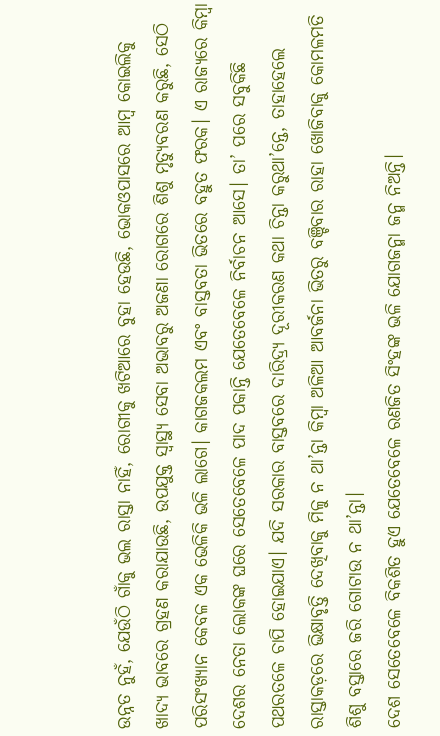ଉନ୍ନତ ନୁହଁ, ଯେଉଁଠି ଗାଁକୁ ଭଲ ରାସ୍ତା ନାହିଁ, ରୋଗୀକୁ ଖଟିଆରେ ବୁହା ହେଉଛି, ଭୋକଓପାସରେ ଆମ୍ବ କୋଇଲିକୁ ଖାଦ୍ୟ ଭାବରେ ଗ୍ରହଣ କରାଯାଉଛି, ଉପଯୁକ୍ତ ସ୍ୱାସ୍ଥ୍ୟ ସେବା ଅଭାବରୁ ଅଜଣା ରୋଗରେ ଶିଶୁ ମୃତ୍ୟୁବରଣ କରୁଛି, ସେଠି ପରିସଂଖ୍ୟାନ କେବଳ ଏକ ଭେଳିକି ଭଳି ଲାଗେ। କାଗଜକଲମ ଏବଂ ବାସ୍ତବତା ଭିତରେ ବହୁତ ଫରକ। ଏ ରାଜ୍ୟରେ କିମ୍ବା ଦେଶର ନେତା ଲୋକଙ୍କ ଘରେ ସେତେବେଳେ ପାଦ ପକାନ୍ତି ଯେତେବେଳେ ନିର୍ବାଚନ ଆସେ। ତା’ ପରେ ସବୁକିଛି ପଥରତଳେ ଚାପି ହୋଇଯାଏ। ଯଦି ସରକାର ବାସ୍ତବରେ ଦାରିଦ୍ର୍ୟ ଦୂରୀକରଣ କଥା ଚିନ୍ତା କରୁଥା’ନ୍ତେ, ତାହାହେଲେ ରାସ୍ତାକଡ଼ରେ ଭିକ୍ଷାବୃତ୍ତି ଦେଖିବାକୁ ମିଳୁ ନ ଥା’ନ୍ତା କିମ୍ବା ଅଳିଆ ଆବର୍ଜନା ଭିତରୁ ବଞ୍ଚିବାର ରାହା ଖୋଜିବାକୁ କୋମଳମତି ଶିଶୁ ବସ୍ତାରେ ଜରି ଗୋଟାଉ ନ ଥା’ନ୍ତା।
ଦେଶ ସେତେବେଳେ ବିକଶିତ ହୁଏ ଯେତେବେଳେ ରଣଜିତ ସିଂହଙ୍କ ଭଳି ଯୋଗଜନ୍ମା ଜନ୍ମ ନିଅନ୍ତି।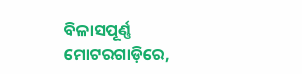ବିଳାସପୂର୍ଣ୍ଣ ମୋଟରଗାଡ଼ିରେ,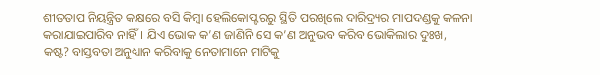ଶୀତତାପ ନିୟନ୍ତ୍ରିତ କକ୍ଷରେ ବସି କିମ୍ବା ହେଲିକୋପ୍ଟରରୁ ସ୍ଥିତି ପରଖିଲେ ଦାରିଦ୍ର୍ୟର ମାପଦଣ୍ଡକୁ କଳନା କରାଯାଇପାରିବ ନାହିଁ। ଯିଏ ଭୋକ କ’ଣ ଜାଣିନି ସେ କ’ଣ ଅନୁଭବ କରିବ ଭୋକିଲାର ଦୁଃଖ, କଷ୍ଟ? ବାସ୍ତବତା ଅନୁଧ୍ୟାନ କରିବାକୁ ନେତାମାନେ ମାଟିକୁ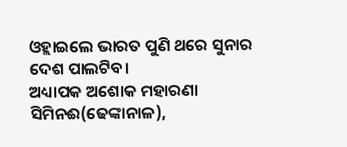ଓହ୍ଲାଇଲେ ଭାରତ ପୁଣି ଥରେ ସୁନାର ଦେଶ ପାଲଟିବ।
ଅଧ୍ୟାପକ ଅଶୋକ ମହାରଣା
ସିମିନଈ(ଢେଙ୍କାନାଳ),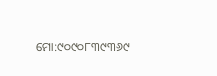ମୋ:୯୦୯୦୮୩୯୩୬୯